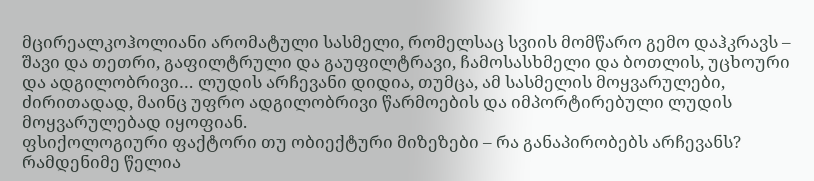მცირეალკოჰოლიანი არომატული სასმელი, რომელსაც სვიის მომწარო გემო დაჰკრავს – შავი და თეთრი, გაფილტრული და გაუფილტრავი, ჩამოსასხმელი და ბოთლის, უცხოური და ადგილობრივი… ლუდის არჩევანი დიდია, თუმცა, ამ სასმელის მოყვარულები, ძირითადად, მაინც უფრო ადგილობრივი წარმოების და იმპორტირებული ლუდის მოყვარულებად იყოფიან.
ფსიქოლოგიური ფაქტორი თუ ობიექტური მიზეზები – რა განაპირობებს არჩევანს?
რამდენიმე წელია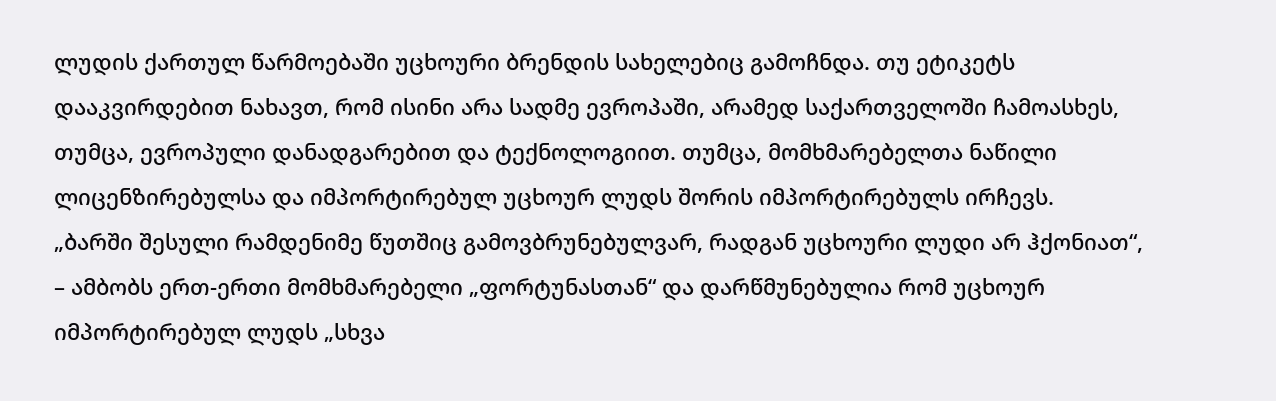ლუდის ქართულ წარმოებაში უცხოური ბრენდის სახელებიც გამოჩნდა. თუ ეტიკეტს დააკვირდებით ნახავთ, რომ ისინი არა სადმე ევროპაში, არამედ საქართველოში ჩამოასხეს, თუმცა, ევროპული დანადგარებით და ტექნოლოგიით. თუმცა, მომხმარებელთა ნაწილი ლიცენზირებულსა და იმპორტირებულ უცხოურ ლუდს შორის იმპორტირებულს ირჩევს.
„ბარში შესული რამდენიმე წუთშიც გამოვბრუნებულვარ, რადგან უცხოური ლუდი არ ჰქონიათ“, – ამბობს ერთ-ერთი მომხმარებელი „ფორტუნასთან“ და დარწმუნებულია რომ უცხოურ იმპორტირებულ ლუდს „სხვა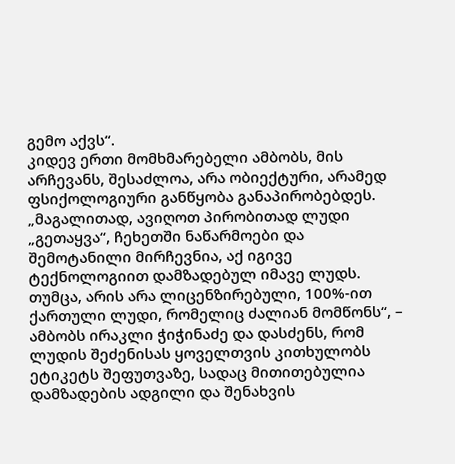გემო აქვს“.
კიდევ ერთი მომხმარებელი ამბობს, მის არჩევანს, შესაძლოა, არა ობიექტური, არამედ ფსიქოლოგიური განწყობა განაპირობებდეს.
„მაგალითად, ავიღოთ პირობითად ლუდი „გეთაყვა“, ჩეხეთში ნაწარმოები და შემოტანილი მირჩევნია, აქ იგივე ტექნოლოგიით დამზადებულ იმავე ლუდს. თუმცა, არის არა ლიცენზირებული, 100%-ით ქართული ლუდი, რომელიც ძალიან მომწონს“, – ამბობს ირაკლი ჭიჭინაძე და დასძენს, რომ ლუდის შეძენისას ყოველთვის კითხულობს ეტიკეტს შეფუთვაზე, სადაც მითითებულია დამზადების ადგილი და შენახვის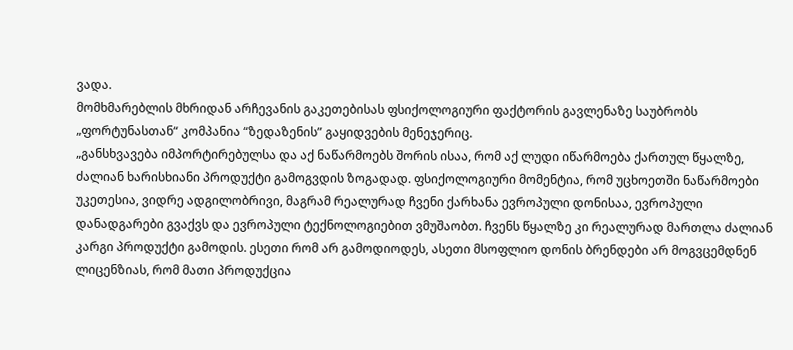ვადა.
მომხმარებლის მხრიდან არჩევანის გაკეთებისას ფსიქოლოგიური ფაქტორის გავლენაზე საუბრობს „ფორტუნასთან“ კომპანია “ზედაზენის” გაყიდვების მენეჯერიც.
„განსხვავება იმპორტირებულსა და აქ ნაწარმოებს შორის ისაა, რომ აქ ლუდი იწარმოება ქართულ წყალზე, ძალიან ხარისხიანი პროდუქტი გამოგვდის ზოგადად. ფსიქოლოგიური მომენტია, რომ უცხოეთში ნაწარმოები უკეთესია, ვიდრე ადგილობრივი, მაგრამ რეალურად ჩვენი ქარხანა ევროპული დონისაა, ევროპული დანადგარები გვაქვს და ევროპული ტექნოლოგიებით ვმუშაობთ. ჩვენს წყალზე კი რეალურად მართლა ძალიან კარგი პროდუქტი გამოდის. ესეთი რომ არ გამოდიოდეს, ასეთი მსოფლიო დონის ბრენდები არ მოგვცემდნენ ლიცენზიას, რომ მათი პროდუქცია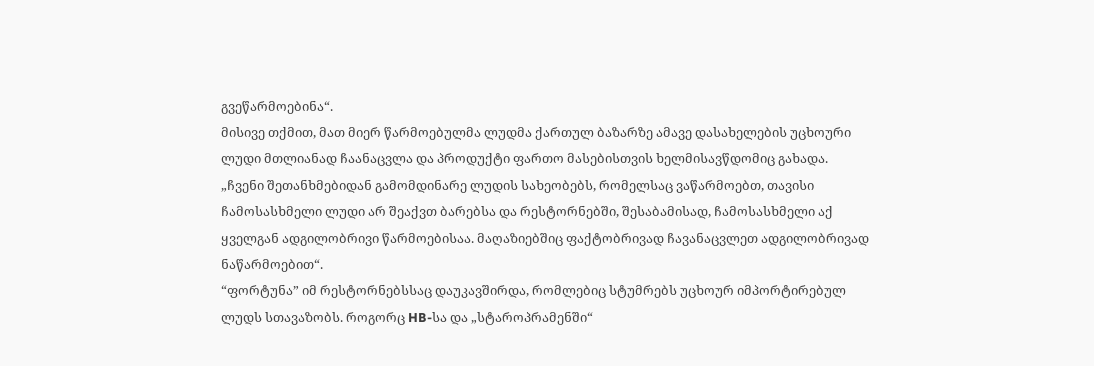გვეწარმოებინა“.
მისივე თქმით, მათ მიერ წარმოებულმა ლუდმა ქართულ ბაზარზე ამავე დასახელების უცხოური ლუდი მთლიანად ჩაანაცვლა და პროდუქტი ფართო მასებისთვის ხელმისავწდომიც გახადა.
„ჩვენი შეთანხმებიდან გამომდინარე ლუდის სახეობებს, რომელსაც ვაწარმოებთ, თავისი ჩამოსასხმელი ლუდი არ შეაქვთ ბარებსა და რესტორნებში, შესაბამისად, ჩამოსასხმელი აქ ყველგან ადგილობრივი წარმოებისაა. მაღაზიებშიც ფაქტობრივად ჩავანაცვლეთ ადგილობრივად ნაწარმოებით“.
“ფორტუნა” იმ რესტორნებსსაც დაუკავშირდა, რომლებიც სტუმრებს უცხოურ იმპორტირებულ ლუდს სთავაზობს. როგორც HB-სა და „სტაროპრამენში“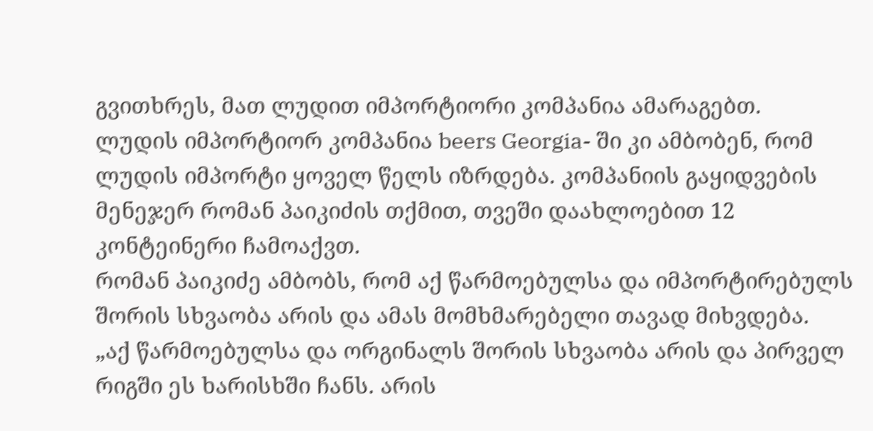გვითხრეს, მათ ლუდით იმპორტიორი კომპანია ამარაგებთ.
ლუდის იმპორტიორ კომპანია beers Georgia- ში კი ამბობენ, რომ ლუდის იმპორტი ყოველ წელს იზრდება. კომპანიის გაყიდვების მენეჯერ რომან პაიკიძის თქმით, თვეში დაახლოებით 12 კონტეინერი ჩამოაქვთ.
რომან პაიკიძე ამბობს, რომ აქ წარმოებულსა და იმპორტირებულს შორის სხვაობა არის და ამას მომხმარებელი თავად მიხვდება.
„აქ წარმოებულსა და ორგინალს შორის სხვაობა არის და პირველ რიგში ეს ხარისხში ჩანს. არის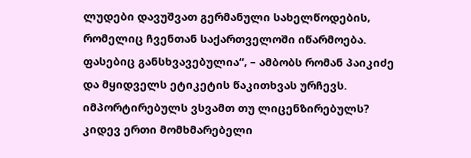ლუდები დავუშვათ გერმანული სახელწოდების, რომელიც ჩვენთან საქართველოში იწარმოება. ფასებიც განსხვავებულია“, – ამბობს რომან პაიკიძე და მყიდველს ეტიკეტის წაკითხვას ურჩევს.
იმპორტირებულს ვსვამთ თუ ლიცენზირებულს?
კიდევ ერთი მომხმარებელი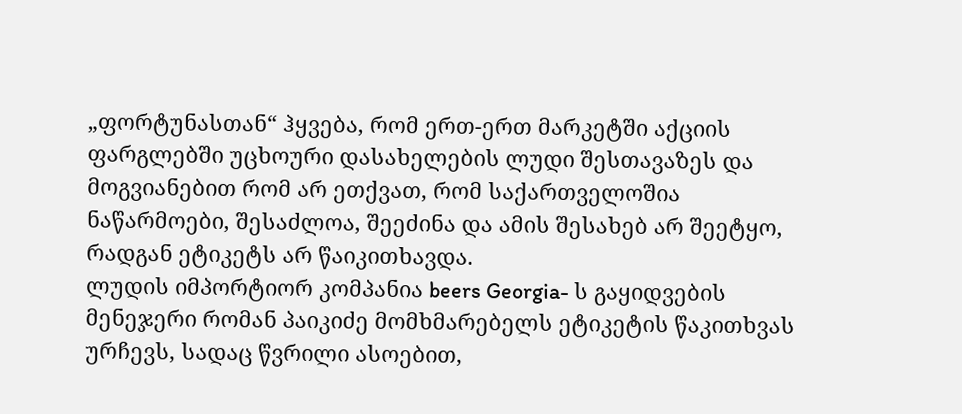„ფორტუნასთან“ ჰყვება, რომ ერთ-ერთ მარკეტში აქციის ფარგლებში უცხოური დასახელების ლუდი შესთავაზეს და მოგვიანებით რომ არ ეთქვათ, რომ საქართველოშია ნაწარმოები, შესაძლოა, შეეძინა და ამის შესახებ არ შეეტყო, რადგან ეტიკეტს არ წაიკითხავდა.
ლუდის იმპორტიორ კომპანია beers Georgia- ს გაყიდვების მენეჯერი რომან პაიკიძე მომხმარებელს ეტიკეტის წაკითხვას ურჩევს, სადაც წვრილი ასოებით,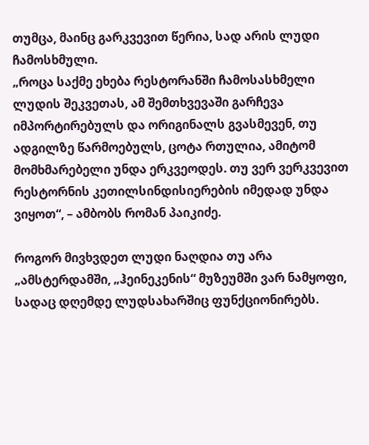თუმცა, მაინც გარკვევით წერია, სად არის ლუდი ჩამოსხმული.
„როცა საქმე ეხება რესტორანში ჩამოსასხმელი ლუდის შეკვეთას, ამ შემთხვევაში გარჩევა იმპორტირებულს და ორიგინალს გვასმევენ, თუ ადგილზე წარმოებულს, ცოტა რთულია, ამიტომ მომხმარებელი უნდა ერკვეოდეს. თუ ვერ ვერკვევით რესტორნის კეთილსინდისიერების იმედად უნდა ვიყოთ“, – ამბობს რომან პაიკიძე.

როგორ მივხვდეთ ლუდი ნაღდია თუ არა
„ამსტერდამში, „ჰეინეკენის“ მუზეუმში ვარ ნამყოფი, სადაც დღემდე ლუდსახარშიც ფუნქციონირებს.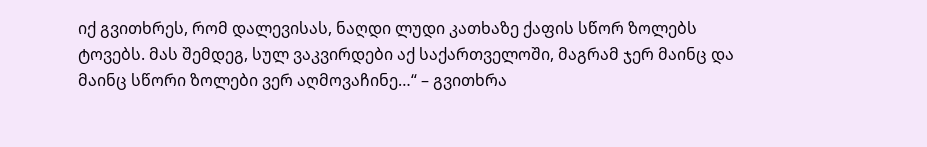იქ გვითხრეს, რომ დალევისას, ნაღდი ლუდი კათხაზე ქაფის სწორ ზოლებს ტოვებს. მას შემდეგ, სულ ვაკვირდები აქ საქართველოში, მაგრამ ჯერ მაინც და მაინც სწორი ზოლები ვერ აღმოვაჩინე…“ – გვითხრა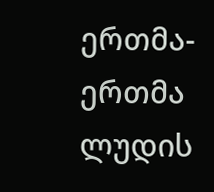ერთმა-ერთმა ლუდის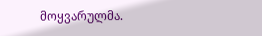მოყვარულმა.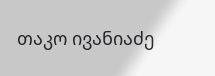თაკო ივანიაძე